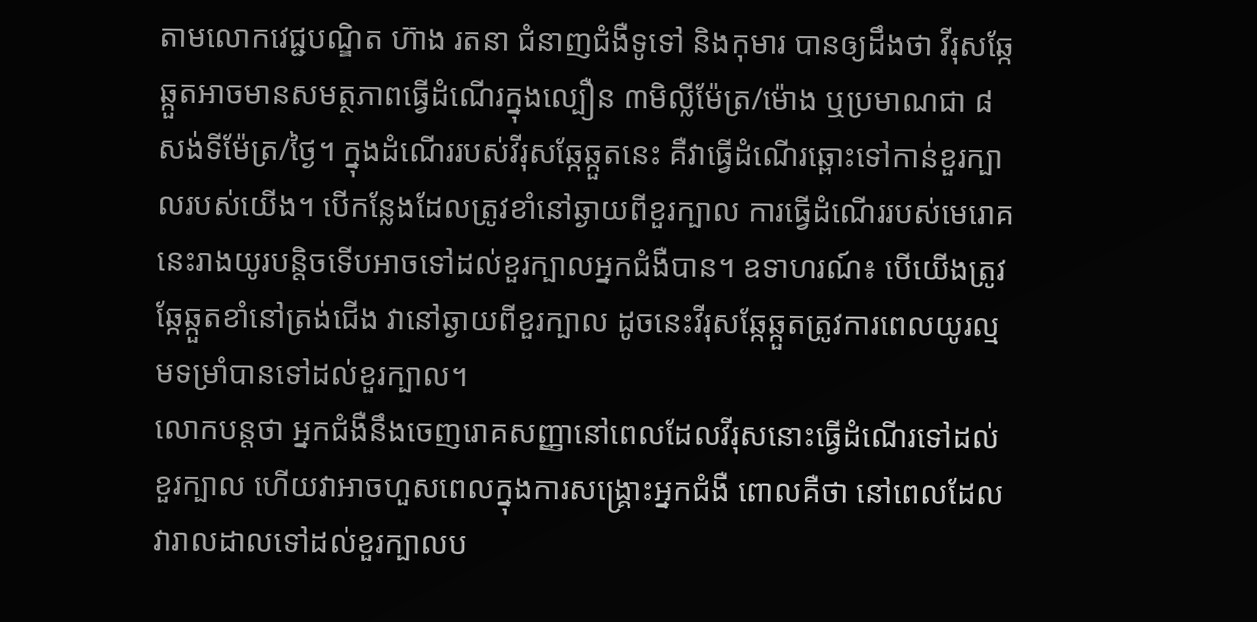តាមលោកវេជ្ជបណ្ឌិត ហ៊ាង រតនា ជំនាញជំងឺទូទៅ និងកុមារ បានឲ្យដឹងថា វីរុសឆ្កែឆ្កួតអាចមានសមត្ថភាពធ្វើដំណើរក្នុងល្បឿន ៣មិល្លីម៉ែត្រ/ម៉ោង ឬប្រមាណជា ៨សង់ទីម៉ែត្រ/ថ្ងៃ។ ក្នុងដំណើររបស់វីរុសឆ្កែឆ្កួតនេះ គឺវាធ្វើដំណើរឆ្ពោះទៅកាន់ខួរក្បាលរបស់យើង។ បើកន្លែងដែលត្រូវខាំនៅឆ្ងាយពីខួរក្បាល ការធ្វើដំណើររបស់មេរោគនេះរាងយូរបន្តិចទើបអាចទៅដល់ខួរក្បាលអ្នកជំងឺបាន។ ឧទាហរណ៍៖ បើយើងត្រូវឆ្កែឆ្កួតខាំនៅត្រង់ជើង វានៅឆ្ងាយពីខួរក្បាល ដូចនេះវីរុសឆ្កែឆ្កួតត្រូវការពេលយូរល្មមទម្រាំបានទៅដល់ខួរក្បាល។
លោកបន្តថា អ្នកជំងឺនឹងចេញរោគសញ្ញានៅពេលដែលវីរុសនោះធ្វើដំណើរទៅដល់ខួរក្បាល ហើយវាអាចហួសពេលក្នុងការសង្គ្រោះអ្នកជំងឺ ពោលគឺថា នៅពេលដែលវារាលដាលទៅដល់ខួរក្បាលប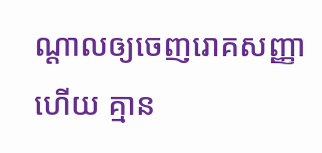ណ្ដាលឲ្យចេញរោគសញ្ញាហើយ គ្មាន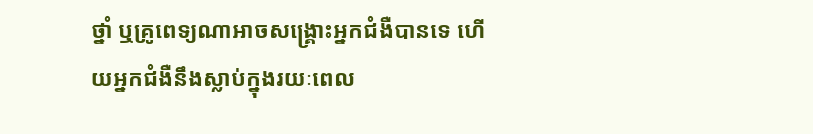ថ្នាំ ឬគ្រូពេទ្យណាអាចសង្គ្រោះអ្នកជំងឺបានទេ ហើយអ្នកជំងឺនឹងស្លាប់ក្នុងរយៈពេល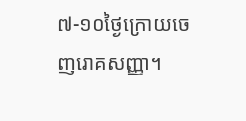៧-១០ថ្ងៃក្រោយចេញរោគសញ្ញា។